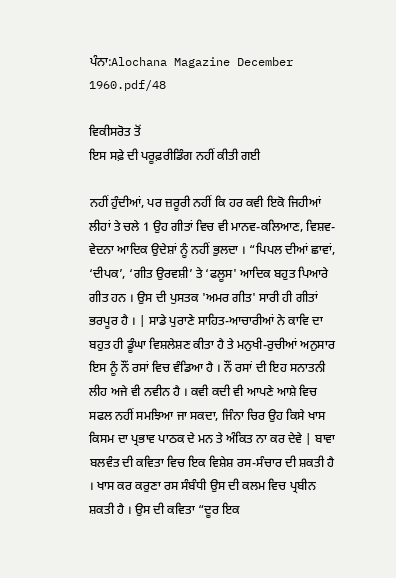ਪੰਨਾ:Alochana Magazine December 1960.pdf/48

ਵਿਕੀਸਰੋਤ ਤੋਂ
ਇਸ ਸਫ਼ੇ ਦੀ ਪਰੂਫ਼ਰੀਡਿੰਗ ਨਹੀਂ ਕੀਤੀ ਗਈ

ਨਹੀਂ ਹੁੰਦੀਆਂ, ਪਰ ਜ਼ਰੂਰੀ ਨਹੀਂ ਕਿ ਹਰ ਕਵੀ ਇਕੋ ਜਿਹੀਆਂ ਲੀਹਾਂ ਤੇ ਚਲੇ 1 ਉਹ ਗੀਤਾਂ ਵਿਚ ਵੀ ਮਾਨਵ-ਕਲਿਆਣ, ਵਿਸ਼ਵ-ਵੇਦਨਾ ਆਦਿਕ ਉਦੇਸ਼ਾਂ ਨੂੰ ਨਹੀਂ ਭੁਲਦਾ । “ਪਿਪਲ ਦੀਆਂ ਛਾਵਾਂ, ‘ਦੀਪਕ’, ‘ਗੀਤ ਉਰਵਸ਼ੀ’ ਤੇ ‘ਫਲੂਸ' ਆਦਿਕ ਬਹੁਤ ਪਿਆਰੇ ਗੀਤ ਹਨ । ਉਸ ਦੀ ਪੁਸਤਕ 'ਅਮਰ ਗੀਤ' ਸਾਰੀ ਹੀ ਗੀਤਾਂ ਭਰਪੂਰ ਹੈ । | ਸਾਡੇ ਪੁਰਾਣੇ ਸਾਹਿਤ-ਆਚਾਰੀਆਂ ਨੇ ਕਾਵਿ ਦਾ ਬਹੁਤ ਹੀ ਡੂੰਘਾ ਵਿਸ਼ਲੇਸ਼ਣ ਕੀਤਾ ਹੈ ਤੇ ਮਨੁਖੀ-ਰੁਚੀਆਂ ਅਨੁਸਾਰ ਇਸ ਨੂੰ ਨੌਂ ਰਸਾਂ ਵਿਚ ਵੰਡਿਆ ਹੈ । ਨੌਂ ਰਸਾਂ ਦੀ ਇਹ ਸਨਾਤਨੀ ਲੀਹ ਅਜੇ ਵੀ ਨਵੀਨ ਹੈ । ਕਵੀ ਕਦੀ ਵੀ ਆਪਣੇ ਆਸ਼ੇ ਵਿਚ ਸਫਲ ਨਹੀਂ ਸਮਝਿਆ ਜਾ ਸਕਦਾ, ਜਿੰਨਾ ਚਿਰ ਉਹ ਕਿਸੇ ਖਾਸ ਕਿਸਮ ਦਾ ਪ੍ਰਭਾਵ ਪਾਠਕ ਦੇ ਮਨ ਤੇ ਅੰਕਿਤ ਨਾ ਕਰ ਦੇਵੇ | ਬਾਵਾ ਬਲਵੰਤ ਦੀ ਕਵਿਤਾ ਵਿਚ ਇਕ ਵਿਸ਼ੇਸ਼ ਰਸ-ਸੰਚਾਰ ਦੀ ਸ਼ਕਤੀ ਹੈ । ਖਾਸ ਕਰ ਕਰੁਣਾ ਰਸ ਸੰਬੰਧੀ ਉਸ ਦੀ ਕਲਮ ਵਿਚ ਪ੍ਰਬੀਨ ਸ਼ਕਤੀ ਹੈ । ਉਸ ਦੀ ਕਵਿਤਾ “ਦੂਰ ਇਕ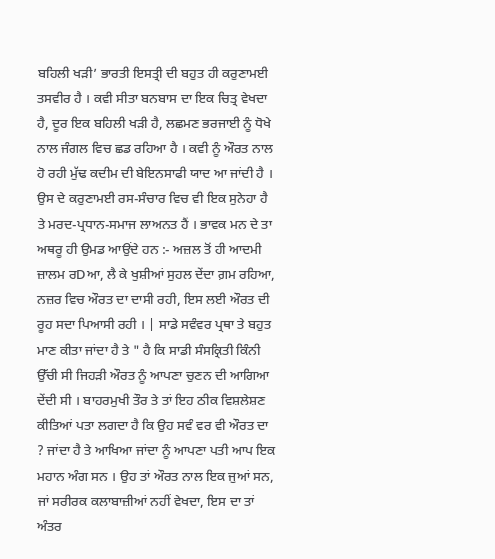ਬਹਿਲੀ ਖੜੀ’ ਭਾਰਤੀ ਇਸਤ੍ਰੀ ਦੀ ਬਹੁਤ ਹੀ ਕਰੁਣਾਮਈ ਤਸਵੀਰ ਹੈ । ਕਵੀ ਸੀਤਾ ਬਨਬਾਸ ਦਾ ਇਕ ਚਿਤ੍ਰ ਵੇਖਦਾ ਹੈ, ਦੂਰ ਇਕ ਬਹਿਲੀ ਖੜੀ ਹੈ, ਲਛਮਣ ਭਰਜਾਈ ਨੂੰ ਧੋਖੇ ਨਾਲ ਜੰਗਲ ਵਿਚ ਛਡ ਰਹਿਆ ਹੈ । ਕਵੀ ਨੂੰ ਔਰਤ ਨਾਲ ਹੋ ਰਹੀ ਮੁੱਢ ਕਦੀਮ ਦੀ ਬੇਇਨਸਾਫੀ ਯਾਦ ਆ ਜਾਂਦੀ ਹੈ । ਉਸ ਦੇ ਕਰੁਣਾਮਈ ਰਸ-ਸੰਚਾਰ ਵਿਚ ਵੀ ਇਕ ਸੁਨੇਹਾ ਹੈ ਤੇ ਮਰਦ-ਪ੍ਰਧਾਨ-ਸਮਾਜ ਲਾਅਨਤ ਹੈਂ । ਭਾਵਕ ਮਨ ਦੇ ਤਾ ਅਥਰੂ ਹੀ ਉਮਡ ਆਉਂਦੇ ਹਨ :- ਅਜ਼ਲ ਤੋਂ ਹੀ ਆਦਮੀ ਜ਼ਾਲਮ ਰDਆ, ਲੈ ਕੇ ਖੁਸ਼ੀਆਂ ਸੁਹਲ ਦੇਂਦਾ ਗ਼ਮ ਰਹਿਆ, ਨਜ਼ਰ ਵਿਚ ਔਰਤ ਦਾ ਦਾਸੀ ਰਹੀ, ਇਸ ਲਈ ਔਰਤ ਦੀ ਰੂਹ ਸਦਾ ਪਿਆਸੀ ਰਹੀ । | ਸਾਡੇ ਸਵੰਵਰ ਪ੍ਰਥਾ ਤੇ ਬਹੁਤ ਮਾਣ ਕੀਤਾ ਜਾਂਦਾ ਹੈ ਤੇ " ਹੈ ਕਿ ਸਾਡੀ ਸੰਸਕ੍ਰਿਤੀ ਕਿੰਨੀ ਉੱਚੀ ਸੀ ਜਿਹੜੀ ਔਰਤ ਨੂੰ ਆਪਣਾ ਚੁਣਨ ਦੀ ਆਗਿਆ ਦੇਂਦੀ ਸੀ । ਬਾਹਰਮੁਖੀ ਤੌਰ ਤੇ ਤਾਂ ਇਹ ਠੀਕ ਵਿਸ਼ਲੇਸ਼ਣ ਕੀਤਿਆਂ ਪਤਾ ਲਗਦਾ ਹੈ ਕਿ ਉਹ ਸਵੰ ਵਰ ਵੀ ਔਰਤ ਦਾ ? ਜਾਂਦਾ ਹੈ ਤੇ ਆਖਿਆ ਜਾਂਦਾ ਨੂੰ ਆਪਣਾ ਪਤੀ ਆਪ ਇਕ ਮਹਾਨ ਅੰਗ ਸਨ । ਉਹ ਤਾਂ ਔਰਤ ਨਾਲ ਇਕ ਜੁਆਂ ਸਨ, ਜਾਂ ਸਰੀਰਕ ਕਲਾਬਾਜ਼ੀਆਂ ਨਹੀਂ ਵੇਖਦਾ, ਇਸ ਦਾ ਤਾਂ ਅੰਤਰ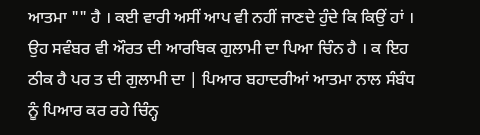ਆਤਮਾ "" ਹੈ । ਕਈ ਵਾਰੀ ਅਸੀਂ ਆਪ ਵੀ ਨਹੀਂ ਜਾਣਦੇ ਹੁੰਦੇ ਕਿ ਕਿਉਂ ਹਾਂ । ਉਹ ਸਵੰਬਰ ਵੀ ਔਰਤ ਦੀ ਆਰਥਿਕ ਗੁਲਾਮੀ ਦਾ ਪਿਆ ਚਿੰਨ ਹੈ । ਕ ਇਹ ਠੀਕ ਹੈ ਪਰ ਤ ਦੀ ਗੁਲਾਮੀ ਦਾ | ਪਿਆਰ ਬਹਾਦਰੀਆਂ ਆਤਮਾ ਨਾਲ ਸੰਬੰਧ ਨੂੰ ਪਿਆਰ ਕਰ ਰਹੇ ਚਿੰਨ੍ਹ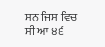ਸਨ ਜਿਸ ਵਿਚ ਸੀ ਆ ੪੬